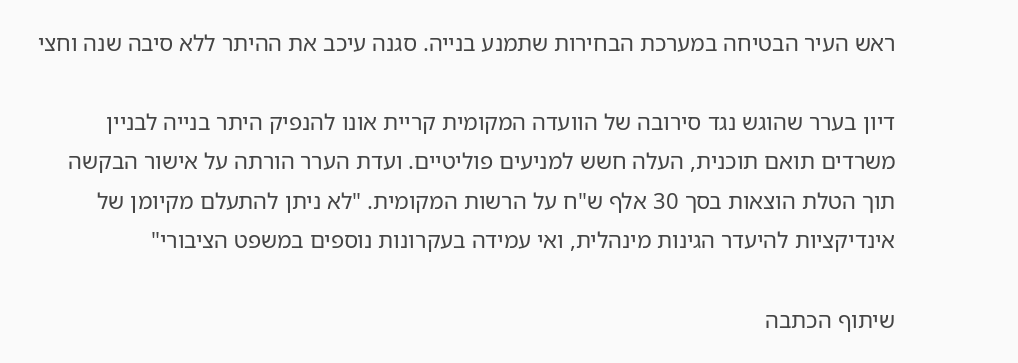ראש העיר הבטיחה במערכת הבחירות שתמנע בנייה. סגנה עיכב את ההיתר ללא סיבה שנה וחצי

דיון בערר שהוגש נגד סירובה של הוועדה המקומית קריית אונו להנפיק היתר בנייה לבניין משרדים תואם תוכנית, העלה חשש למניעים פוליטיים. ועדת הערר הורתה על אישור הבקשה תוך הטלת הוצאות בסך 30 אלף ש"ח על הרשות המקומית. "לא ניתן להתעלם מקיומן של אינדיקציות להיעדר הגינות מינהלית, ואי עמידה בעקרונות נוספים במשפט הציבורי"

שיתוף הכתבה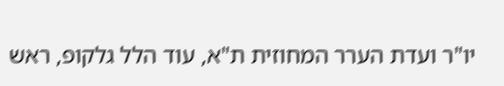יו"ר ועדת הערר המחוזית ת"א, עוד הלל גלקופ, ראש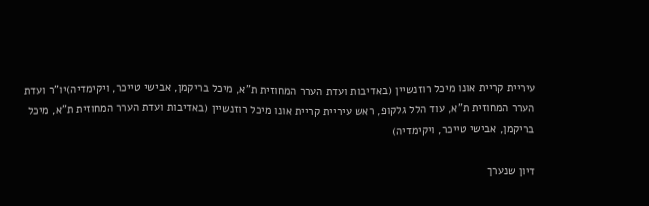עיריית קריית אונו מיכל רוזנשיין (באדיבות ועדת הערר המחוזית ת"א, מיכל בריקמן, אבישי טייכר, ויקימדיה)יו"ר ועדת הערר המחוזית ת"א, עוד הלל גלקופ, ראש עיריית קריית אונו מיכל רוזנשיין (באדיבות ועדת הערר המחוזית ת"א, מיכל בריקמן, אבישי טייכר, ויקימדיה)

דיון שנערך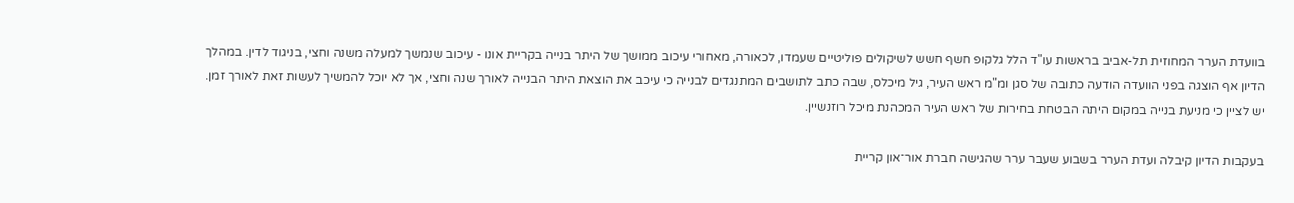בוועדת הערר המחוזית תל-אביב בראשות עו"ד הלל גלקופ חשף חשש לשיקולים פוליטיים שעמדו, לכאורה, מאחורי עיכוב ממושך של היתר בנייה בקריית אונו - עיכוב שנמשך למעלה משנה וחצי, בניגוד לדין. במהלך הדיון אף הוצגה בפני הוועדה הודעה כתובה של סגן ומ"מ ראש העיר, גיל מיכלס, שבה כתב לתושבים המתנגדים לבנייה כי עיכב את הוצאת היתר הבנייה לאורך שנה וחצי, אך לא יוכל להמשיך לעשות זאת לאורך זמן. יש לציין כי מניעת בנייה במקום היתה הבטחת בחירות של ראש העיר המכהנת מיכל רוזנשיין.

בעקבות הדיון קיבלה ועדת הערר בשבוע שעבר ערר שהגישה חברת אור־און קריית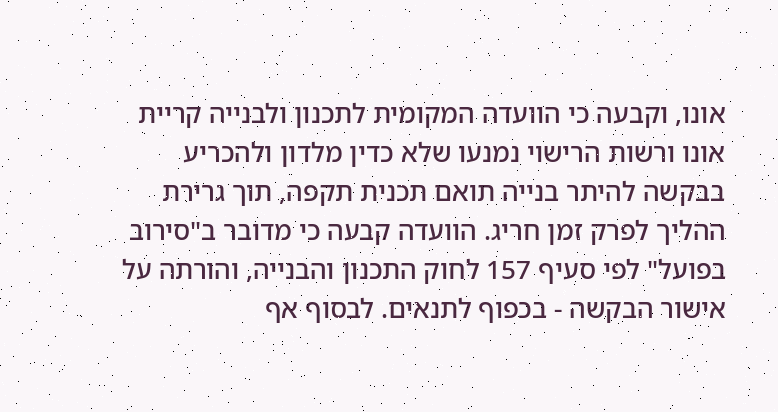אונו, וקבעה כי הוועדה המקומית לתכנון ולבנייה קריית אונו ורשות הרישוי נמנעו שלא כדין מלדון ולהכריע בבקשה להיתר בנייה תואם תכנית תקפה, תוך גרירת ההליך לפרק זמן חריג. הוועדה קבעה כי מדובר ב"סירוב בפועל" לפי סעיף 157 לחוק התכנון והבנייה, והורתה על אישור הבקשה - בכפוף לתנאים. לבסוף אף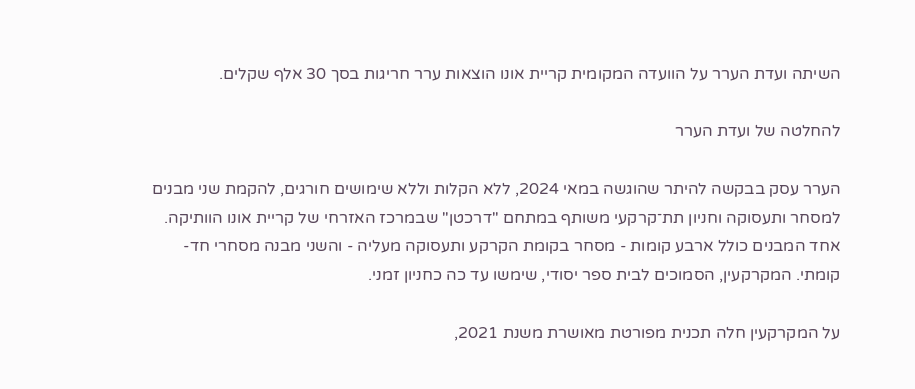השיתה ועדת הערר על הוועדה המקומית קריית אונו הוצאות ערר חריגות בסך 30 אלף שקלים.

להחלטה של ועדת הערר

הערר עסק בבקשה להיתר שהוגשה במאי 2024, ללא הקלות וללא שימושים חורגים, להקמת שני מבנים למסחר ותעסוקה וחניון תת־קרקעי משותף במתחם "דרכטן" שבמרכז האזרחי של קריית אונו הוותיקה. אחד המבנים כולל ארבע קומות - מסחר בקומת הקרקע ותעסוקה מעליה - והשני מבנה מסחרי חד-קומתי. המקרקעין, הסמוכים לבית ספר יסודי, שימשו עד כה כחניון זמני.

על המקרקעין חלה תכנית מפורטת מאושרת משנת 2021,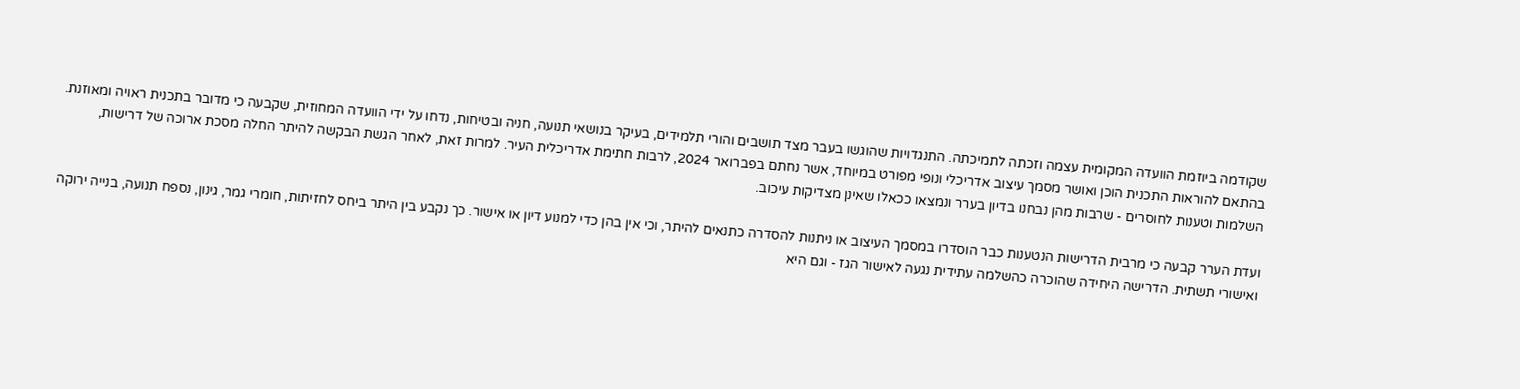שקודמה ביוזמת הוועדה המקומית עצמה וזכתה לתמיכתה. התנגדויות שהוגשו בעבר מצד תושבים והורי תלמידים, בעיקר בנושאי תנועה, חניה ובטיחות, נדחו על ידי הוועדה המחוזית, שקבעה כי מדובר בתכנית ראויה ומאוזנת. בהתאם להוראות התכנית הוכן ואושר מסמך עיצוב אדריכלי ונופי מפורט במיוחד, אשר נחתם בפברואר 2024, לרבות חתימת אדריכלית העיר. למרות זאת, לאחר הגשת הבקשה להיתר החלה מסכת ארוכה של דרישות, השלמות וטענות לחוסרים - שרבות מהן נבחנו בדיון בערר ונמצאו ככאלו שאינן מצדיקות עיכוב.

ועדת הערר קבעה כי מרבית הדרישות הנטענות כבר הוסדרו במסמך העיצוב או ניתנות להסדרה כתנאים להיתר, וכי אין בהן כדי למנוע דיון או אישור. כך נקבע בין היתר ביחס לחזיתות, חומרי גמר, גינון, נספח תנועה, בנייה ירוקה ואישורי תשתית. הדרישה היחידה שהוכרה כהשלמה עתידית נגעה לאישור הגז - וגם היא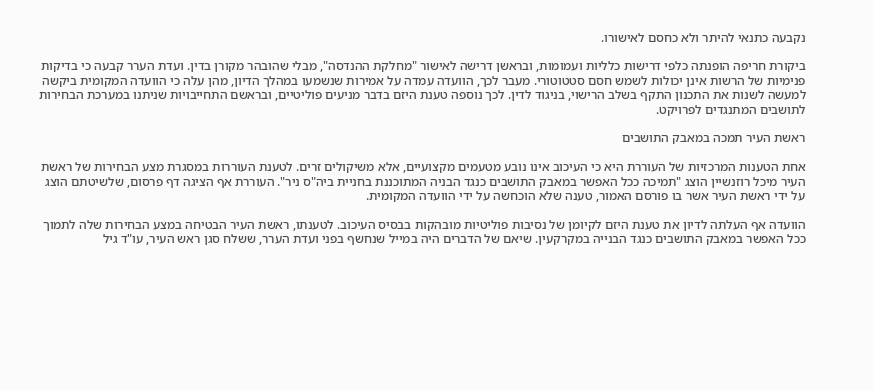נקבעה כתנאי להיתר ולא כחסם לאישורו.

ביקורת חריפה הופנתה כלפי דרישות כלליות ועמומות, ובראשן דרישה לאישור "מחלקת ההנדסה", מבלי שהובהר מקורן בדין. ועדת הערר קבעה כי בדיקות פנימיות של הרשות אינן יכולות לשמש חסם סטטוטורי. מעבר לכך, הוועדה עמדה על אמירות שנשמעו במהלך הדיון, מהן עלה כי הוועדה המקומית ביקשה למעשה לשנות את התכנון התקף בשלב הרישוי, בניגוד לדין. לכך נוספה טענת היזם בדבר מניעים פוליטיים, ובראשם התחייבויות שניתנו במערכת הבחירות לתושבים המתנגדים לפרויקט.

ראשת העיר תמכה במאבק התושבים

אחת הטענות המרכזיות של העוררת היא כי העיכוב אינו נובע מטעמים מקצועיים, אלא משיקולים זרים. לטענת העוררות במסגרת מצע הבחירות של ראשת העיר מיכל רוזנשיין הוצג "תמיכה ככל האפשר במאבק התושבים כנגד הבניה המתוכננת בחניית ביה"ס ניר". העוררת אף הציגה דף פרסום, שלשיטתם הוצג על ידי ראשת העיר אשר בו פורסם האמור, טענה שלא הוכחשה על ידי הוועדה המקומית.

הוועדה אף העלתה לדיון את טענת היזם לקיומן של נסיבות פוליטיות מובהקות בבסיס העיכוב. לטענתו, ראשת העיר הבטיחה במצע הבחירות שלה לתמוך ככל האפשר במאבק התושבים כנגד הבנייה במקרקעין. שיאם של הדברים היה במייל שנחשף בפני ועדת הערר, ששלח סגן ראש העיר, עו"ד גיל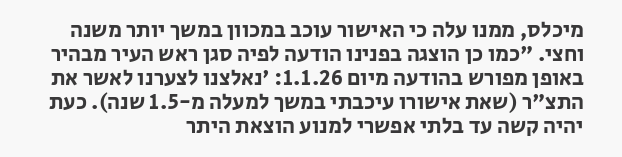מיכלס, ממנו עלה כי האישור עוכב במכוון במשך יותר משנה וחצי. "כמו כן הוצגה בפנינו הודעה לפיה סגן ראש העיר מבהיר באופן מפורש בהודעה מיום 1.1.26: 'נאלצנו לצערנו לאשר את התצ"ר (שאת אישורו עיכבתי במשך למעלה מ-1.5 שנה). כעת יהיה קשה עד בלתי אפשרי למנוע הוצאת היתר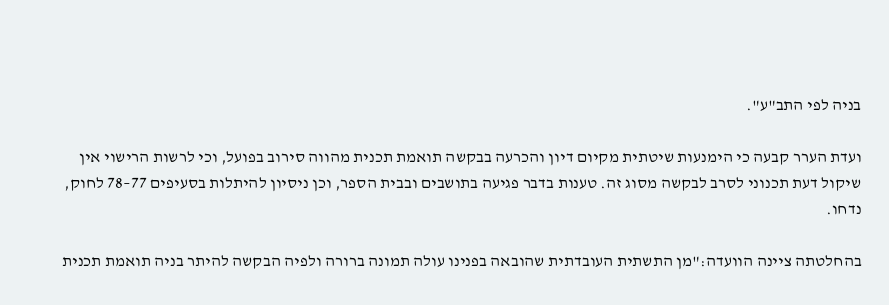בניה לפי התב"ע".

ועדת הערר קבעה כי הימנעות שיטתית מקיום דיון והכרעה בבקשה תואמת תכנית מהווה סירוב בפועל, וכי לרשות הרישוי אין שיקול דעת תכנוני לסרב לבקשה מסוג זה. טענות בדבר פגיעה בתושבים ובבית הספר, וכן ניסיון להיתלות בסעיפים 77–78 לחוק, נדחו.

בהחלטתה ציינה הוועדה:"מן התשתית העובדתית שהובאה בפנינו עולה תמונה ברורה ולפיה הבקשה להיתר בניה תואמת תכנית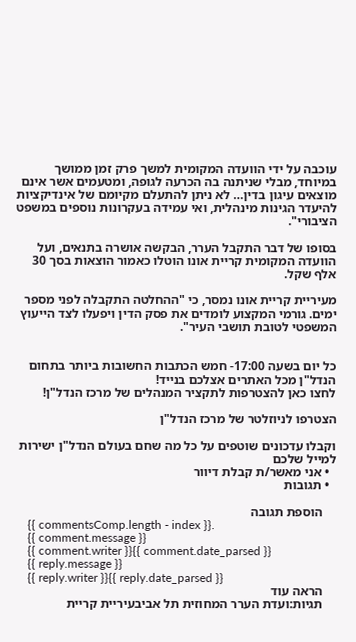עוכבה על ידי הוועדה המקומית למשך פרק זמן ממושך במיוחד, מבלי שניתנה בה הכרעה לגופה, ומטעמים אשר אינם מוצאים עיגון בדין… לא ניתן להתעלם מקיומם של אינדיקציות להיעדר הגינות מינהלית, ואי עמידה בעקרונות נוספים במשפט הציבורי".

בסופו של דבר התקבל הערר, הבקשה אושרה בתנאים, ועל הוועדה המקומית קריית אונו הוטלו כאמור הוצאות בסך 30 אלף שקל.

מעיריית קריית אונו נמסר, כי "ההחלטה התקבלה לפני מספר ימים. גורמי המקצוע לומדים את פסק הדין ויפעלו לצד הייעוץ המשפטי לטובת תושבי העיר".


כל יום בשעה 17:00- חמש הכתבות החשובות ביותר בתחום הנדל"ן מכל האתרים אצלכם בנייד!
לחצו כאן להצטרפות לתקציר המנהלים של מרכז הנדל"ן!

הצטרפו לניוזלטר של מרכז הנדל"ן

וקבלו עדכונים שוטפים על כל מה שחם בעולם הנדל"ן ישירות למייל שלכם
  • אני מאשר/ת קבלת דיוור
  • תגובות

    הוספת תגובה
    {{ commentsComp.length - index }}.
    {{ comment.message }}
    {{ comment.writer }}{{ comment.date_parsed }}
    {{ reply.message }}
    {{ reply.writer }}{{ reply.date_parsed }}
    הראה עוד
    תגיות:ועדת הערר המחוזית תל אביבעיריית קריית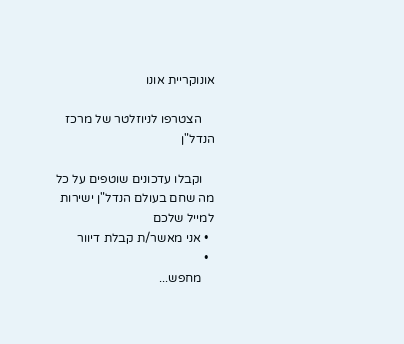אונוקריית אונו

    הצטרפו לניוזלטר של מרכז הנדל"ן

    וקבלו עדכונים שוטפים על כל מה שחם בעולם הנדל"ן ישירות למייל שלכם
  • אני מאשר/ת קבלת דיוור
  •
    מחפש...